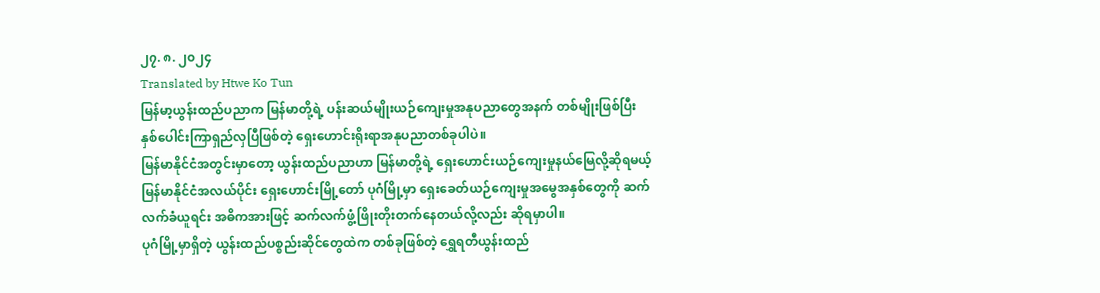၂၇. ၈. ၂၀၂၄
Translated by Htwe Ko Tun
မြန်မာ့ယွန်းထည်ပညာက မြန်မာတို့ရဲ့ ပန်းဆယ်မျိုးယဉ်ကျေးမှုအနုပညာတွေအနက် တစ်မျိုးဖြစ်ပြီး နှစ်ပေါင်းကြာရှည်လှပြီဖြစ်တဲ့ ရှေးဟောင်းရိုးရာအနုပညာတစ်ခုပါပဲ။
မြန်မာနိုင်ငံအတွင်းမှာတော့ ယွန်းထည်ပညာဟာ မြန်မာတို့ရဲ့ ရှေးဟောင်းယဉ်ကျေးမှုနယ်မြေလို့ဆိုရမယ့် မြန်မာနိုင်ငံအလယ်ပိုင်း ရှေးဟောင်းမြို့တော် ပုဂံမြို့မှာ ရှေးခေတ်ယဉ်ကျေးမှုအမွေအနှစ်တွေကို ဆက်လက်ခံယူရင်း အဓိကအားဖြင့် ဆက်လက်ဖွံ့ဖြိုးတိုးတက်နေတယ်လို့လည်း ဆိုရမှာပါ။
ပုဂံမြို့မှာရှိတဲ့ ယွန်းထည်ပစ္စည်းဆိုင်တွေထဲက တစ်ခုဖြစ်တဲ့ ရွှေရတီယွန်းထည်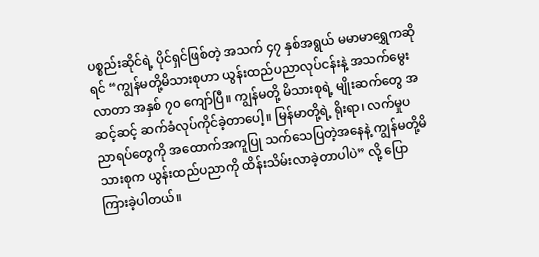ပစ္စည်းဆိုင်ရဲ့ ပိုင်ရှင်ဖြစ်တဲ့ အသက် ၄၇ နှစ်အရွယ် မမာမာရွှေကဆိုရင် “ကျွန်မတို့မိသားစုဟာ ယွန်းထည်ပညာလုပ်ငန်းနဲ့ အသက်မွေးလာတာ အနှစ် ၇၀ ကျော်ပြီ။ ကျွန်မတို့ မိသားစုရဲ့ မျိုးဆက်တွေ အဆင့်ဆင့် ဆက်ခံလုပ်ကိုင်ခဲ့တာပေါ့။ မြန်မာတို့ရဲ့ ရိုးရာ၊ လက်မှုပညာရပ်တွေကို အထောက်အကူပြု သက်သေပြတဲ့အနေနဲ့ ကျွန်မတို့မိသားစုက ယွန်းထည်ပညာကို ထိန်းသိမ်းလာခဲ့တာပါပဲ” လို့ ပြောကြားခဲ့ပါတယ်။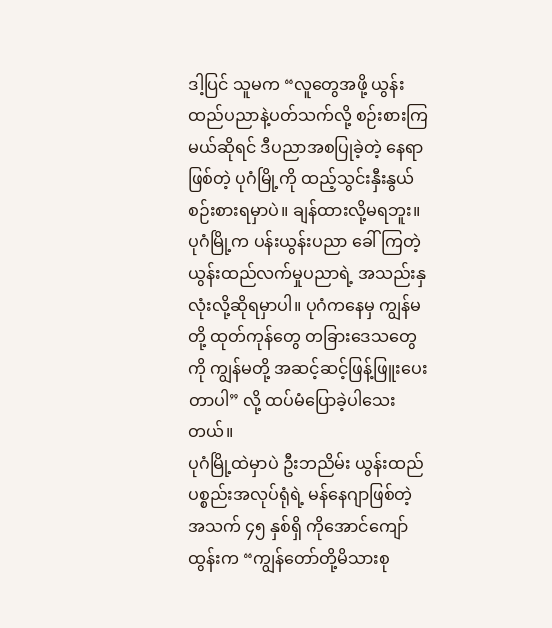ဒါ့ပြင် သူမက “လူတွေအဖို့ ယွန်းထည်ပညာနဲ့ပတ်သက်လို့ စဉ်းစားကြမယ်ဆိုရင် ဒီပညာအစပြုခဲ့တဲ့ နေရာဖြစ်တဲ့ ပုဂံမြို့ကို ထည့်သွင်းနှီးနွယ်စဉ်းစားရမှာပဲ။ ချန်ထားလို့မရဘူး။ ပုဂံမြို့က ပန်းယွန်းပညာ ခေါ်ကြတဲ့ ယွန်းထည်လက်မှုပညာရဲ့ အသည်းနှလုံးလို့ဆိုရမှာပါ။ ပုဂံကနေမှ ကျွန်မတို့ ထုတ်ကုန်တွေ တခြားဒေသတွေကို ကျွန်မတို့ အဆင့်ဆင့်ဖြန့်ဖြူးပေးတာပါ” လို့ ထပ်မံပြောခဲ့ပါသေးတယ်။
ပုဂံမြို့ထဲမှာပဲ ဦးဘညိမ်း ယွန်းထည်ပစ္စည်းအလုပ်ရုံရဲ့ မန်နေဂျာဖြစ်တဲ့ အသက် ၄၅ နှစ်ရှိ ကိုအောင်ကျော်ထွန်းက “ကျွန်တော်တို့မိသားစု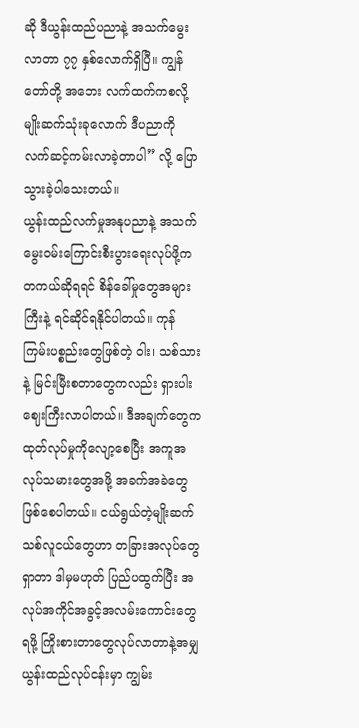ဆို ဒီယွန်းထည်ပညာနဲ့ အသက်မွေးလာတာ ၇၇ နှစ်လောက်ရှိပြီ။ ကျွန်တော်တို့ အဘေး လက်ထက်ကစလို့ မျိုးဆက်သုံးခုလောက် ဒီပညာကို လက်ဆင့်ကမ်းလာခဲ့တာပါ” လို့ ပြောသွားခဲ့ပါသေးတယ်။
ယွန်းထည်လက်မှုအနုပညာနဲ့ အသက်မွေးဝမ်းကြောင်းစီးပွားရေးလုပ်ဖို့က တကယ်ဆိုရရင် စိန်ခေါ်မှုတွေအများကြီးနဲ့ ရင်ဆိုင်ရနိုင်ပါတယ်။ ကုန်ကြမ်းပစ္စည်းတွေဖြစ်တဲ့ ဝါး၊ သစ်သားနဲ့ မြင်းမြီးစတာတွေကလည်း ရှားပါးဈေးကြီးလာပါတယ်။ ဒီအချက်တွေက ထုတ်လုပ်မှုကိုလျော့စေပြီး အကူအလုပ်သမားတွေအဖို့ အခက်အခဲတွေဖြစ်စေပါတယ်။ ငယ်ရွယ်တဲ့မျိုးဆက်သစ်လူငယ်တွေဟာ တခြားအလုပ်တွေရှာတာ ဒါမှမဟုတ် ပြည်ပထွက်ပြီး အလုပ်အကိုင်အခွင့်အလမ်းကောင်းတွေရဖို့ ကြိုးစားတာတွေလုပ်လာတာနဲ့အမျှ ယွန်းထည်လုပ်ငန်းမှာ ကျွမ်း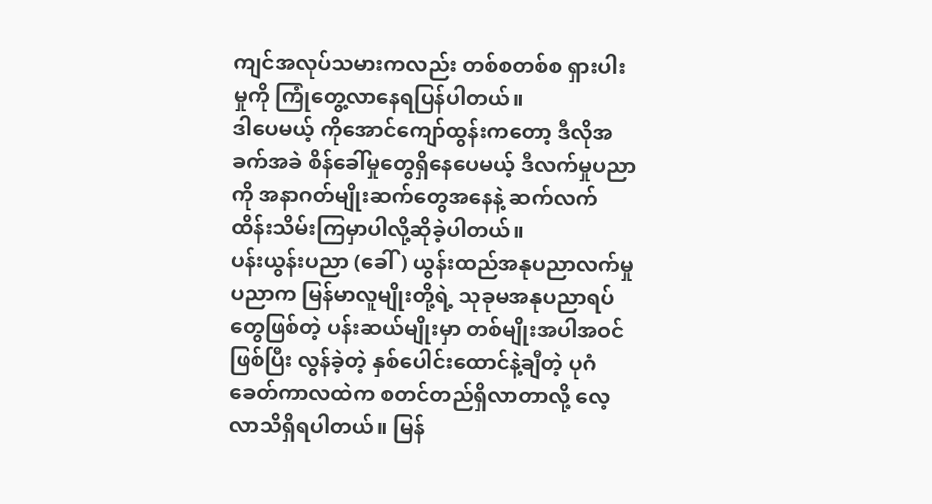ကျင်အလုပ်သမားကလည်း တစ်စတစ်စ ရှားပါးမှုကို ကြုံတွေ့လာနေရပြန်ပါတယ်။
ဒါပေမယ့် ကိုအောင်ကျော်ထွန်းကတော့ ဒီလိုအခက်အခဲ စိန်ခေါ်မှုတွေရှိနေပေမယ့် ဒီလက်မှုပညာကို အနာဂတ်မျိုးဆက်တွေအနေနဲ့ ဆက်လက်ထိန်းသိမ်းကြမှာပါလို့ဆိုခဲ့ပါတယ်။
ပန်းယွန်းပညာ (ခေါ်) ယွန်းထည်အနုပညာလက်မှုပညာက မြန်မာလူမျိုးတို့ရဲ့ သုခုမအနုပညာရပ်တွေဖြစ်တဲ့ ပန်းဆယ်မျိုးမှာ တစ်မျိုးအပါအဝင်ဖြစ်ပြီး လွန်ခဲ့တဲ့ နှစ်ပေါင်းထောင်နဲ့ချီတဲ့ ပုဂံခေတ်ကာလထဲက စတင်တည်ရှိလာတာလို့ လေ့လာသိရှိရပါတယ်။ မြန်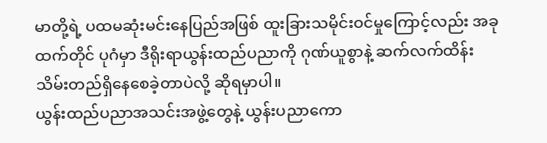မာတို့ရဲ့ ပထမဆုံးမင်းနေပြည်အဖြစ် ထူးခြားသမိုင်းဝင်မှုကြောင့်လည်း အခုထက်တိုင် ပုဂံမှာ ဒီရိုးရာယွန်းထည်ပညာကို ဂုဏ်ယူစွာနဲ့ ဆက်လက်ထိန်းသိမ်းတည်ရှိနေစေခဲ့တာပဲလို့ ဆိုရမှာပါ။
ယွန်းထည်ပညာအသင်းအဖွဲ့တွေနဲ့ ယွန်းပညာကော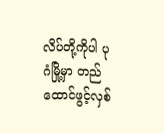လိပ်တို့ကိုပါ ပုဂံမြို့မှာ တည်ထောင်ဖွင့်လှစ်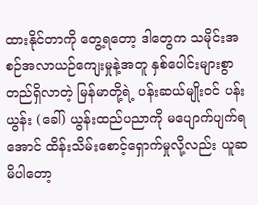ထားနိုင်တာကို တွေ့ရတော့ ဒါတွေက သမိုင်းအစဉ်အလာယဉ်ကျေးမှုနဲ့အတူ နှစ်ပေါင်းများစွာတည်ရှိလာတဲ့ မြန်မာတို့ရဲ့ ပန်းဆယ်မျိုးဝင် ပန်းယွန်း (ခေါ်) ယွန်းထည်ပညာကို မပျောက်ပျက်ရအောင် ထိန်းသိမ်းစောင့်ရှောက်မှုလို့လည်း ယူဆမိပါတော့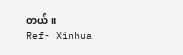တယ်။
Ref- Xinhua